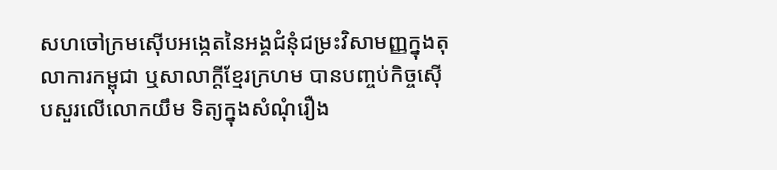សហចៅក្រមស៊ើបអង្កេតនៃអង្គជំនុំជម្រះវិសាមញ្ញក្នុងតុលាការកម្ពុជា ឬសាលាក្តីខ្មែរក្រហម បានបញ្ចប់កិច្ចស៊ើបសួរលើលោកយឹម ទិត្យក្នុងសំណុំរឿង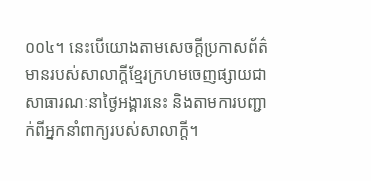០០៤។ នេះបើយោងតាមសេចក្តីប្រកាសព័ត៌មានរបស់សាលាក្តីខ្មែរក្រហមចេញផ្សាយជាសាធារណៈនាថ្ងៃអង្គារនេះ និងតាមការបញ្ជាក់ពីអ្នកនាំពាក្យរបស់សាលាក្តី។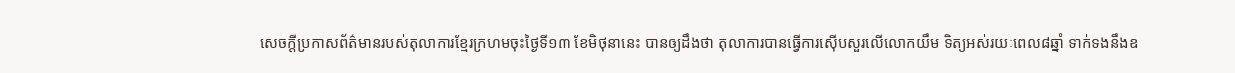សេចក្តីប្រកាសព័ត៌មានរបស់តុលាការខ្មែរក្រហមចុះថ្ងៃទី១៣ ខែមិថុនានេះ បានឲ្យដឹងថា តុលាការបានធ្វើការស៊ើបសួរលើលោកយឹម ទិត្យអស់រយៈពេល៨ឆ្នាំ ទាក់ទងនឹងឧ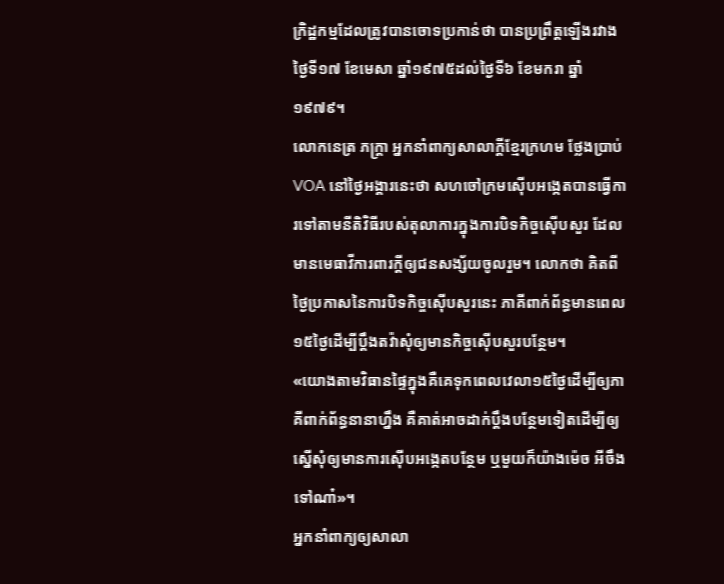ក្រិដ្ឋកម្មដែលត្រូវបានចោទប្រកាន់ថា បានប្រព្រឹត្តឡើងរវាងថ្ងៃទី១៧ ខែមេសា ឆ្នាំ១៩៧៥ដល់ថ្ងៃទី៦ ខែមករា ឆ្នាំ១៩៧៩។
លោកនេត្រ ភក្រ្តា អ្នកនាំពាក្យសាលាក្តីខ្មែរក្រហម ថ្លែងប្រាប់ VOA នៅថ្ងៃអង្គារនេះថា សហចៅក្រមស៊ើបអង្កេតបានធ្វើការទៅតាមនីតិវិធីរបស់តុលាការក្នុងការបិទកិច្ចស៊ើបសួរ ដែលមានមេធាវីការពារក្តីឲ្យជនសង្ស័យចូលរួម។ លោកថា គិតពីថ្ងៃប្រកាសនៃការបិទកិច្ចស៊ើបសួរនេះ ភាគីពាក់ព័ន្ធមានពេល១៥ថ្ងៃដើម្បីប្តឹងតវ៉ាសុំឲ្យមានកិច្ចស៊ើបសួរបន្ថែម។
«យោងតាមវិធានផ្ទៃក្នុងគឺគេទុកពេលវេលា១៥ថ្ងៃដើម្បីឲ្យភាគីពាក់ព័ន្ធនានាហ្នឹង គឺគាត់អាចដាក់ប្តឹងបន្ថែមទៀតដើម្បីឲ្យស្នើសុំឲ្យមានការស៊ើបអង្កេតបន្ថែម ឬមួយក៏យ៉ាងម៉េច អីចឹងទៅណា៎»។
អ្នកនាំពាក្យឲ្យសាលា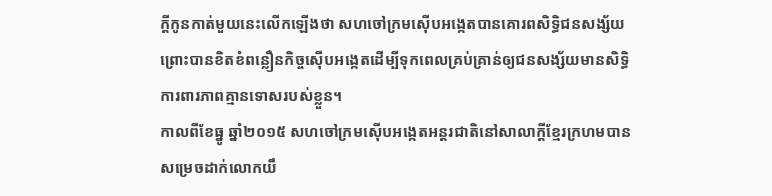ក្តីកូនកាត់មួយនេះលើកឡើងថា សហចៅក្រមស៊ើបអង្កេតបានគោរពសិទ្ធិជនសង្ស័យ ព្រោះបានខិតខំពន្លឿនកិច្ចស៊ើបអង្កេតដើម្បីទុកពេលគ្រប់គ្រាន់ឲ្យជនសង្ស័យមានសិទ្ធិការពារភាពគ្មានទោសរបស់ខ្លួន។
កាលពីខែធ្នូ ឆ្នាំ២០១៥ សហចៅក្រមស៊ើបអង្កេតអន្តរជាតិនៅសាលាក្តីខ្មែរក្រហមបានសម្រេចដាក់លោកយឹ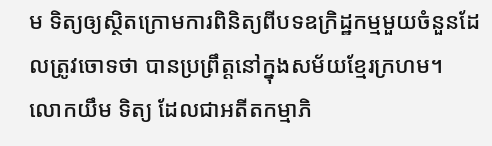ម ទិត្យឲ្យស្ថិតក្រោមការពិនិត្យពីបទឧក្រិដ្ឋកម្មមួយចំនួនដែលត្រូវចោទថា បានប្រព្រឹត្តនៅក្នុងសម័យខ្មែរក្រហម។
លោកយឹម ទិត្យ ដែលជាអតីតកម្មាភិ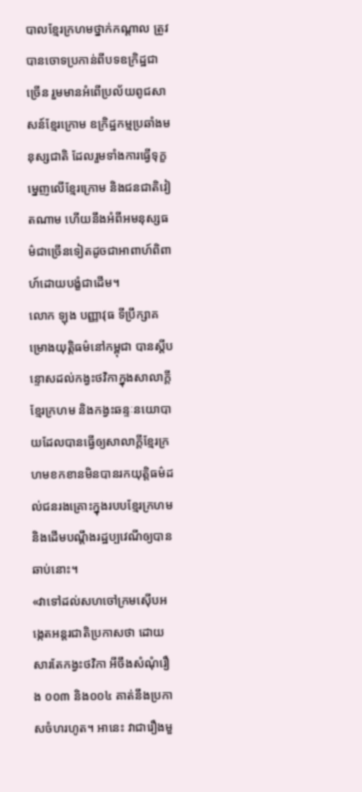បាលខ្មែរក្រហមថ្នាក់កណ្តាល ត្រូវបានចោទប្រកាន់ពីបទឧក្រិដ្ឋជាច្រើន រួមមានអំពើប្រល័យពូជសាសន៍ខ្មែរក្រោម ឧក្រិដ្ឋកម្មប្រឆាំងមនុស្សជាតិ ដែលរួមទាំងការធ្វើទុក្ខម្នេញលើខ្មែរក្រោម និងជនជាតិវៀតណាម ហើយនឹងអំពីអមនុស្សធម៌ជាច្រើនទៀតដូចជាអាពាហ៍ពិពាហ៍ដោយបង្ខំជាដើម។
លោក ឡុង បញ្ញាវុធ ទីប្រឹក្សាគម្រោងយុត្តិធម៌នៅកម្ពុជា បានស្តីបន្ទោសដល់កង្វះថវិកាក្នុងសាលាក្តីខ្មែរក្រហម និងកង្វះឆន្ទៈនយោបាយដែលបានធ្វើឲ្យសាលាក្តីខ្មែរក្រហមខកខានមិនបានរកយុត្តិធម៌ដល់ជនរងគ្រោះក្នុងរបបខ្មែរក្រហម និងដើមបណ្តឹងរដ្ឋប្បវេណីឲ្យបានឆាប់នោះ។
«វាទៅដល់សហចៅក្រមស៊ើបអង្កេតអន្តរជាតិប្រកាសថា ដោយសារតែកង្វះថវិកា អីចឹងសំណុំរឿង ០០៣ និង០០៤ គាត់នឹងប្រកាសចំហរហូត។ អានេះ វាជារឿងមួ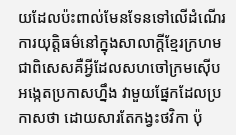យដែលប៉ះពាល់មែនទែនទៅលើដំណើរការយុត្តិធម៌នៅក្នុងសាលាក្តីខ្មែរក្រហម ជាពិសេសគឺអ្វីដែលសហចៅក្រមស៊ើបអង្កេតប្រកាសហ្នឹង វាមួយផ្នែកដែលប្រកាសថា ដោយសារតែកង្វះថវិកា ប៉ុ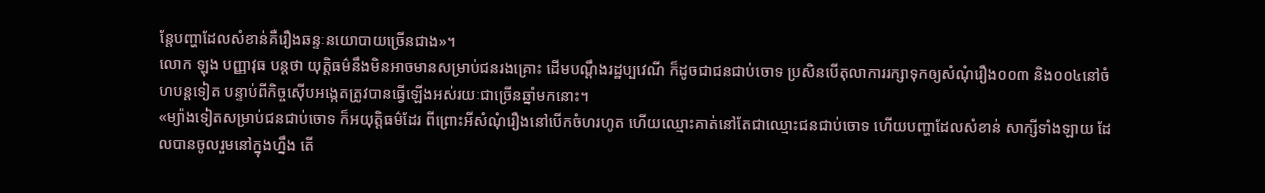ន្តែបញ្ហាដែលសំខាន់គឺរឿងឆន្ទៈនយោបាយច្រើនជាង»។
លោក ឡុង បញ្ញាវុធ បន្តថា យុត្តិធម៌នឹងមិនអាចមានសម្រាប់ជនរងគ្រោះ ដើមបណ្តឹងរដ្ឋប្បវេណី ក៏ដូចជាជនជាប់ចោទ ប្រសិនបើតុលាការរក្សាទុកឲ្យសំណុំរឿង០០៣ និង០០៤នៅចំហបន្តទៀត បន្ទាប់ពីកិច្ចស៊ើបអង្កេតត្រូវបានធ្វើឡើងអស់រយៈជាច្រើនឆ្នាំមកនោះ។
«ម្យ៉ាងទៀតសម្រាប់ជនជាប់ចោទ ក៏អយុត្តិធម៌ដែរ ពីព្រោះអីសំណុំរឿងនៅបើកចំហរហូត ហើយឈ្មោះគាត់នៅតែជាឈ្មោះជនជាប់ចោទ ហើយបញ្ហាដែលសំខាន់ សាក្សីទាំងឡាយ ដែលបានចូលរួមនៅក្នុងហ្នឹង តើ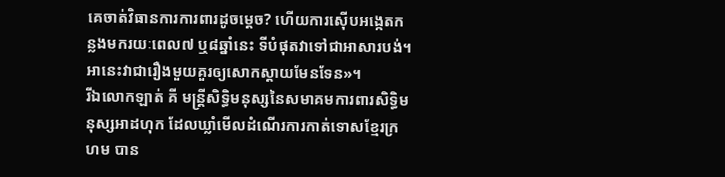គេចាត់វិធានការការពារដូចម្តេច? ហើយការស៊ើបអង្កេតកន្លងមករយៈពេល៧ ឬ៨ឆ្នាំនេះ ទីបំផុតវាទៅជាអាសារបង់។ អានេះវាជារឿងមួយគួរឲ្យសោកស្តាយមែនទែន»។
រីឯលោកឡាត់ គី មន្ត្រីសិទ្ធិមនុស្សនៃសមាគមការពារសិទ្ធិមនុស្សអាដហុក ដែលឃ្លាំមើលដំណើរការកាត់ទោសខ្មែរក្រហម បាន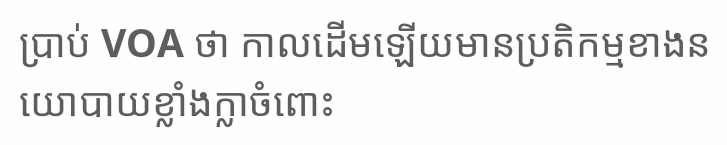ប្រាប់ VOA ថា កាលដើមឡើយមានប្រតិកម្មខាងនយោបាយខ្លាំងក្លាចំពោះ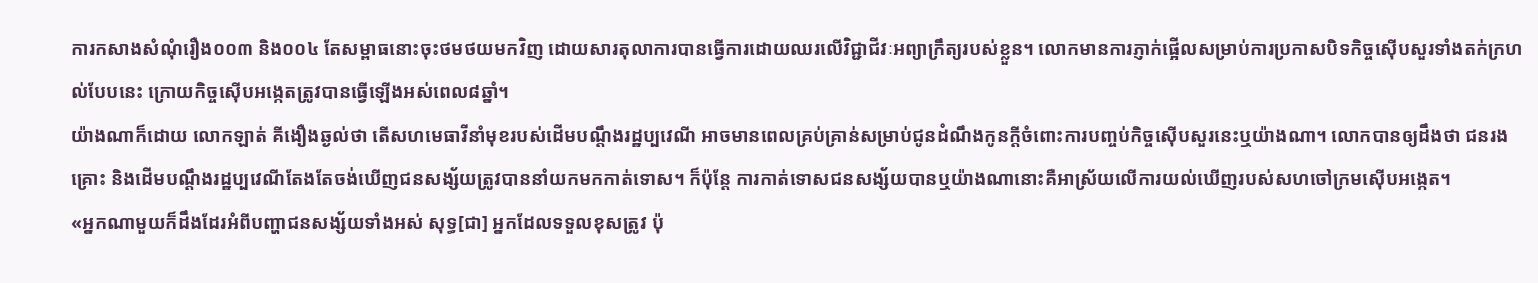ការកសាងសំណុំរឿង០០៣ និង០០៤ តែសម្ពាធនោះចុះថមថយមកវិញ ដោយសារតុលាការបានធ្វើការដោយឈរលើវិជ្ជាជីវៈអព្យាក្រឹត្យរបស់ខ្លួន។ លោកមានការភ្ញាក់ផ្អើលសម្រាប់ការប្រកាសបិទកិច្ចស៊ើបសួរទាំងតក់ក្រហល់បែបនេះ ក្រោយកិច្ចស៊ើបអង្កេតត្រូវបានធ្វើឡើងអស់ពេល៨ឆ្នាំ។
យ៉ាងណាក៏ដោយ លោកឡាត់ គីងឿងឆ្ងល់ថា តើសហមេធាវីនាំមុខរបស់ដើមបណ្តឹងរដ្ឋប្បវេណី អាចមានពេលគ្រប់គ្រាន់សម្រាប់ជូនដំណឹងកូនក្តីចំពោះការបញ្ចប់កិច្ចស៊ើបសួរនេះឬយ៉ាងណា។ លោកបានឲ្យដឹងថា ជនរងគ្រោះ និងដើមបណ្តឹងរដ្ឋប្បវេណីតែងតែចង់ឃើញជនសង្ស័យត្រូវបាននាំយកមកកាត់ទោស។ ក៏ប៉ុន្តែ ការកាត់ទោសជនសង្ស័យបានឬយ៉ាងណានោះគឺអាស្រ័យលើការយល់ឃើញរបស់សហចៅក្រមស៊ើបអង្កេត។
«អ្នកណាមួយក៏ដឹងដែរអំពីបញ្ហាជនសង្ស័យទាំងអស់ សុទ្ធ[ជា] អ្នកដែលទទួលខុសត្រូវ ប៉ុ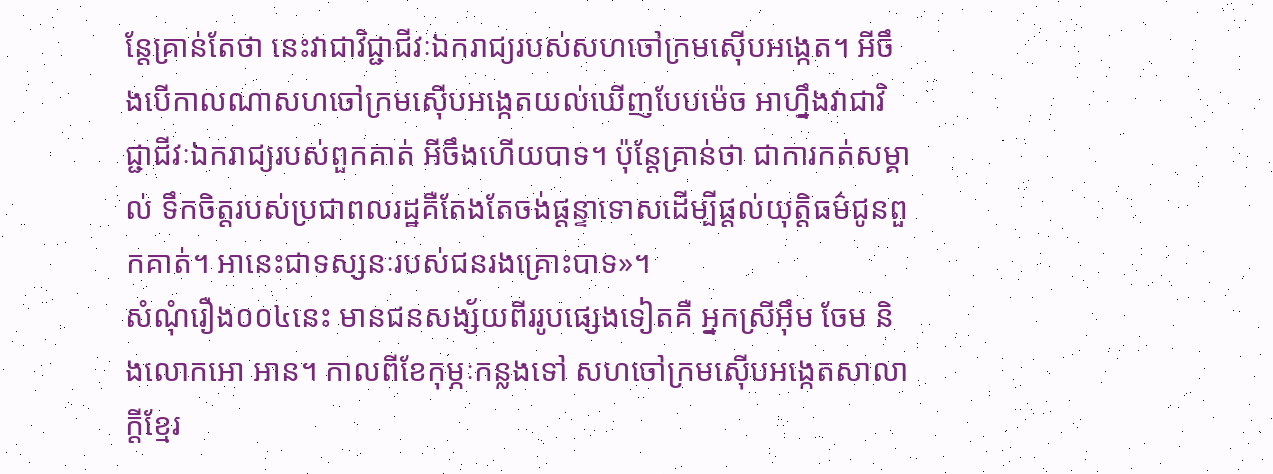ន្តែគ្រាន់តែថា នេះវាជាវិជ្ជាជីវៈឯករាជ្យរបស់សហចៅក្រមស៊ើបអង្កេត។ អីចឹងបើកាលណាសហចៅក្រមស៊ើបអង្កេតយល់ឃើញបែបម៉េច អាហ្នឹងវាជាវិជ្ជាជីវៈឯករាជ្យរបស់ពួកគាត់ អីចឹងហើយបាទ។ ប៉ុន្តែគ្រាន់ថា ជាការកត់សម្គាល់ ទឹកចិត្តរបស់ប្រជាពលរដ្ឋគឺតែងតែចង់ផ្តន្ទាទោសដើម្បីផ្តល់យុត្តិធម៌ជូនពួកគាត់។ អានេះជាទស្សនៈរបស់ជនរងគ្រោះបាទ»។
សំណុំរឿង០០៤នេះ មានជនសង្ស័យពីររូបផ្សេងទៀតគឺ អ្នកស្រីអ៊ឹម ចែម និងលោកអោ អាន។ កាលពីខែកុម្ភៈកន្លងទៅ សហចៅក្រមស៊ើបអង្កេតសាលាក្ដីខ្មែរ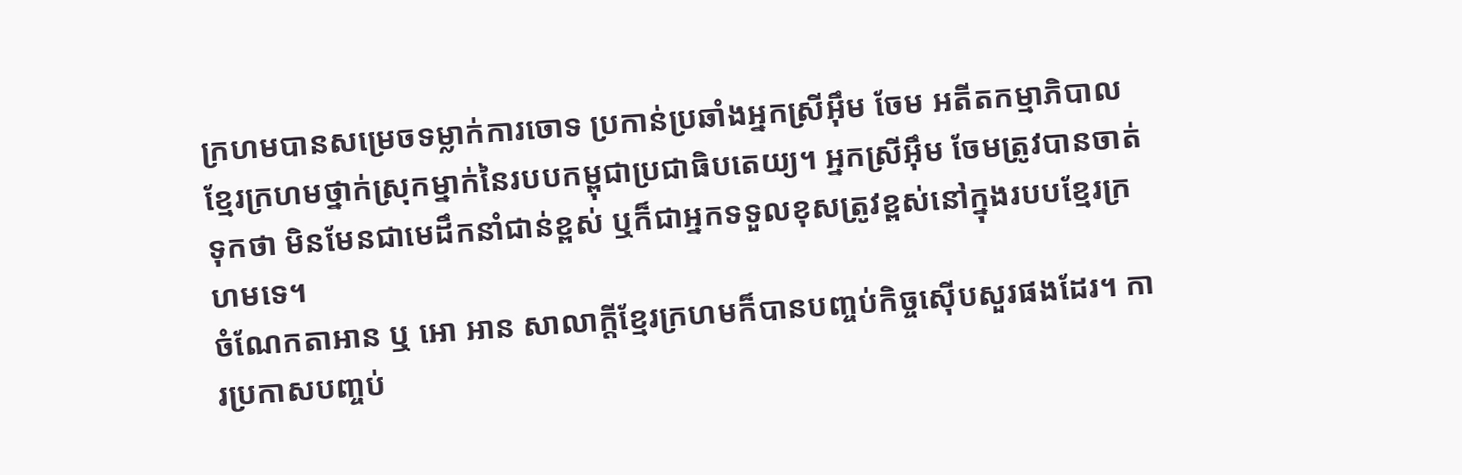ក្រហមបានសម្រេចទម្លាក់ការចោទ ប្រកាន់ប្រឆាំងអ្នកស្រីអ៊ឹម ចែម អតីតកម្មាភិបាលខ្មែរក្រហមថ្នាក់ស្រុកម្នាក់នៃរបបកម្ពុជាប្រជាធិបតេយ្យ។ អ្នកស្រីអ៊ឹម ចែមត្រូវបានចាត់ទុកថា មិនមែនជាមេដឹកនាំជាន់ខ្ពស់ ឬក៏ជាអ្នកទទួលខុសត្រូវខ្ពស់នៅក្នុងរបបខ្មែរក្រហមទេ។
ចំណែកតាអាន ឬ អោ អាន សាលាក្តីខ្មែរក្រហមក៏បានបញ្ចប់កិច្ចស៊ើបសួរផងដែរ។ ការប្រកាសបញ្ចប់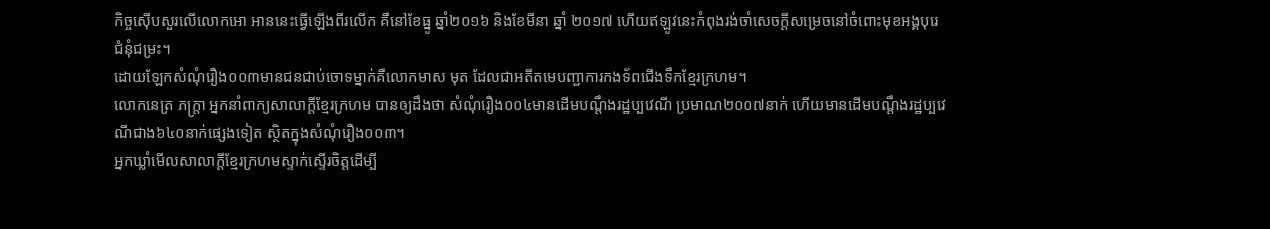កិច្ចស៊ើបសួរលើលោកអោ អាននេះធ្វើឡើងពីរលើក គឺនៅខែធ្នូ ឆ្នាំ២០១៦ និងខែមីនា ឆ្នាំ ២០១៧ ហើយឥឡូវនេះកំពុងរង់ចាំសេចក្តីសម្រេចនៅចំពោះមុខអង្គបុរេជំនុំជម្រះ។
ដោយឡែកសំណុំរឿង០០៣មានជនជាប់ចោទម្នាក់គឺលោកមាស មុត ដែលជាអតីតមេបញ្ជាការកងទ័ពជើងទឹកខ្មែរក្រហម។
លោកនេត្រ ភក្ត្រា អ្នកនាំពាក្យសាលាក្តីខ្មែរក្រហម បានឲ្យដឹងថា សំណុំរឿង០០៤មានដើមបណ្តឹងរដ្ឋប្បវេណី ប្រមាណ២០០៧នាក់ ហើយមានដើមបណ្តឹងរដ្ឋប្បវេណីជាង៦៤០នាក់ផ្សេងទៀត ស្ថិតក្នុងសំណុំរឿង០០៣។
អ្នកឃ្លាំមើលសាលាក្តីខ្មែរក្រហមស្ទាក់ស្ទើរចិត្តដើម្បី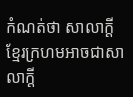កំណត់ថា សាលាក្តីខ្មែរក្រហមអាចជាសាលាក្តី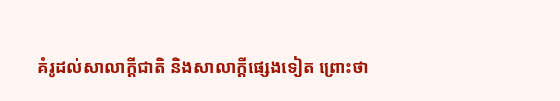គំរូដល់សាលាក្តីជាតិ និងសាលាក្តីផ្សេងទៀត ព្រោះថា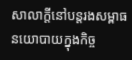សាលាក្តីនៅបន្តរងសម្ពាធនយោបាយក្នុងកិច្ច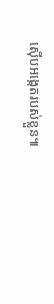ស៊ើបអង្កេតរបស់ខ្លួន៕